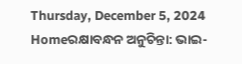Thursday, December 5, 2024
Homeରକ୍ଷାବନ୍ଧନ ଅନୁଚିନ୍ତା: ଭାଇ-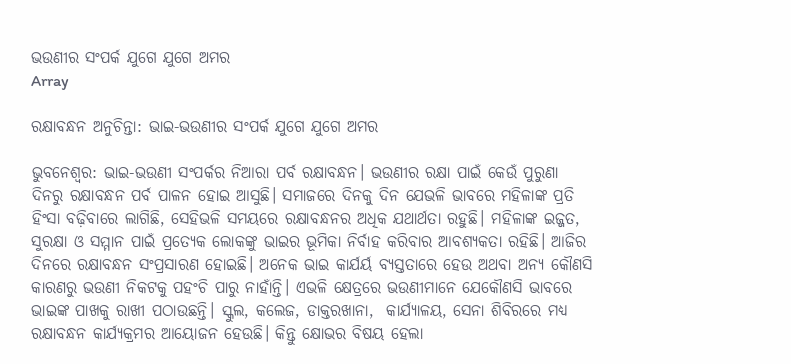ଭଉଣୀର ସଂପର୍କ ଯୁଗେ ଯୁଗେ ଅମର
Array

ରକ୍ଷାବନ୍ଧନ ଅନୁଚିନ୍ତା: ଭାଇ-ଭଉଣୀର ସଂପର୍କ ଯୁଗେ ଯୁଗେ ଅମର

ଭୁବନେଶ୍ୱର: ଭାଇ-ଭଉଣୀ ସଂପର୍କର ନିଆରା ପର୍ବ ରକ୍ଷାବନ୍ଧନ। ଭଉଣୀର ରକ୍ଷା ପାଇଁ କେଉଁ ପୁରୁଣା ଦିନରୁ ରକ୍ଷାବନ୍ଧନ ପର୍ବ ପାଳନ ହୋଇ ଆସୁଛି। ସମାଜରେ ଦିନକୁ ଦିନ ଯେଭଳି ଭାବରେ ମହିଳାଙ୍କ ପ୍ରତି ହିଂସା ବଢ଼ିବାରେ ଲାଗିଛି, ସେହିଭଳି ସମୟରେ ରକ୍ଷାବନ୍ଧନର ଅଧିକ ଯଥାର୍ଥତା ରହୁଛି। ମହିଳାଙ୍କ ଇଜ୍ଜତ, ସୁରକ୍ଷା ଓ ସମ୍ମାନ ପାଇଁ ପ୍ରତ୍ୟେକ ଲୋକଙ୍କୁ ଭାଇର ଭୂମିକା ନିର୍ବାହ କରିବାର ଆବଶ୍ୟକତା ରହିଛି। ଆଜିର ଦିନରେ ରକ୍ଷାବନ୍ଧନ ସଂପ୍ରସାରଣ ହୋଇଛି। ଅନେକ ଭାଇ କାର୍ଯର୍ୟ ବ୍ୟସ୍ତତାରେ ହେଉ ଅଥବା ଅନ୍ୟ କୌଣସି କାରଣରୁ ଭଉଣୀ ନିକଟକୁ ପହଂଚି ପାରୁ ନାହାଁନ୍ତି। ଏଭଳି କ୍ଷେତ୍ରରେ ଭଉଣୀମାନେ ଯେକୌଣସି ଭାବରେ ଭାଇଙ୍କ ପାଖକୁ ରାଖୀ ପଠାଉଛନ୍ତି। ସ୍କୁଲ, କଲେଜ, ଡାକ୍ତରଖାନା,  କାର୍ଯ୍ୟାଳୟ, ସେନା ଶିବିରରେ ମଧ୍ୟ ରକ୍ଷାବନ୍ଧନ କାର୍ଯ୍ୟକ୍ରମର ଆୟୋଜନ ହେଉଛି। କିନ୍ତୁ କ୍ଷୋଭର ବିଷୟ ହେଲା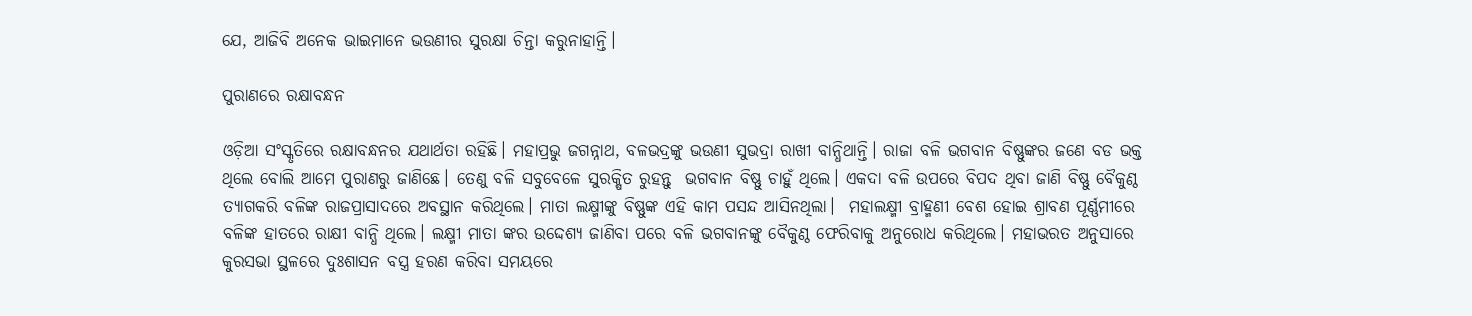ଯେ, ଆଜିବି ଅନେକ ଭାଇମାନେ ଭଉଣୀର ସୁରକ୍ଷା ଚିନ୍ତା କରୁନାହାନ୍ତି।

ପୁରାଣରେ ରକ୍ଷାବନ୍ଧନ

ଓଡ଼ିଆ ସଂସ୍କୃତିରେ ରକ୍ଷାବନ୍ଧନର ଯଥାର୍ଥତା ରହିଛି। ମହାପ୍ରଭୁ ଜଗନ୍ନାଥ, ବଳଭଦ୍ରଙ୍କୁ ଭଉଣୀ ସୁଭଦ୍ରା ରାଖୀ ବାନ୍ଧିଥାନ୍ତି। ରାଜା ବଳି ଭଗବାନ ବିଷ୍ଣୁଙ୍କର ଜଣେ ବଡ ଭକ୍ତ ଥିଲେ ବୋଲି ଆମେ ପୁରାଣରୁ ଜାଣିଛେ। ତେଣୁ ବଳି ସବୁବେଳେ ସୁରକ୍ଷିତ ରୁହନ୍ତୁ  ଭଗବାନ ବିଷ୍ଣୁ ଚାହୁଁ ଥିଲେ। ଏକଦା ବଳି ଉପରେ ବିପଦ ଥିବା ଜାଣି ବିଷ୍ଣୁ ବୈକୁଣ୍ଠ ତ୍ୟାଗକରି ବଳିଙ୍କ ରାଜପ୍ରାସାଦରେ ଅବସ୍ଥାନ କରିଥିଲେ। ମାତା ଲକ୍ଷ୍ମୀଙ୍କୁ ବିଷ୍ଣୁଙ୍କ ଏହି କାମ ପସନ୍ଦ ଆସିନଥିଲା।  ମହାଲକ୍ଷ୍ମୀ ବ୍ରାହ୍ମଣୀ ବେଶ ହୋଇ ଶ୍ରାବଣ ପୂର୍ଣ୍ଣମୀରେ ବଳିଙ୍କ ହାତରେ ରାକ୍ଷୀ ବାନ୍ଧି ଥିଲେ। ଲକ୍ଷ୍ମୀ ମାତା ଙ୍କର ଉଦ୍ଦେଶ୍ୟ ଜାଣିବା ପରେ ବଳି ଭଗବାନଙ୍କୁ ବୈକୁଣ୍ଠ ଫେରିବାକୁ ଅନୁରୋଧ କରିଥିଲେ। ମହାଭରତ ଅନୁସାରେ କୁରସଭା ସ୍ଥଳରେ ଦୁଃଶାସନ ବସ୍ତ୍ର ହରଣ କରିବା ସମୟରେ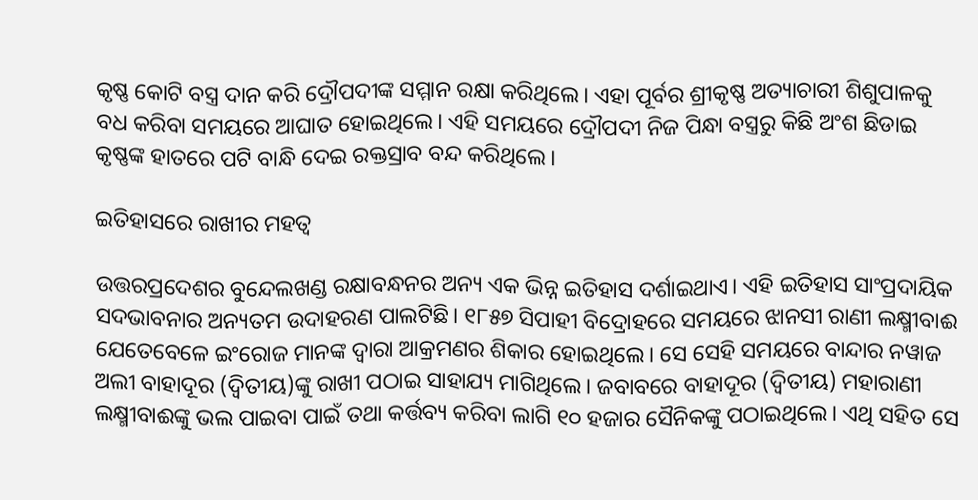କୃଷ୍ଣ କୋଟି ବସ୍ତ୍ର ଦାନ କରି ଦ୍ରୌପଦୀଙ୍କ ସମ୍ମାନ ରକ୍ଷା କରିଥିଲେ। ଏହା ପୂର୍ବର ଶ୍ରୀକୃଷ୍ଣ ଅତ୍ୟାଚାରୀ ଶିଶୁପାଳକୁ ବଧ କରିବା ସମୟରେ ଆଘାତ ହୋଇଥିଲେ। ଏହି ସମୟରେ ଦ୍ରୌପଦୀ ନିଜ ପିନ୍ଧା ବସ୍ତ୍ରରୁ କିଛି ଅଂଶ ଛିଡାଇ କୃଷ୍ଣଙ୍କ ହାତରେ ପଟି ବାନ୍ଧି ଦେଇ ରକ୍ତସ୍ରାବ ବନ୍ଦ କରିଥିଲେ।

ଇତିହାସରେ ରାଖୀର ମହତ୍ୱ

ଉତ୍ତରପ୍ରଦେଶର ବୁନ୍ଦେଲଖଣ୍ଡ ରକ୍ଷାବନ୍ଧନର ଅନ୍ୟ ଏକ ଭିନ୍ନ ଇତିହାସ ଦର୍ଶାଇଥାଏ। ଏହି ଇତିହାସ ସାଂପ୍ରଦାୟିକ ସଦଭାବନାର ଅନ୍ୟତମ ଉଦାହରଣ ପାଲଟିଛି। ୧୮୫୭ ସିପାହୀ ବିଦ୍ରୋହରେ ସମୟରେ ଝାନସୀ ରାଣୀ ଲକ୍ଷ୍ମୀବାଈ ଯେତେବେଳେ ଇଂରୋଜ ମାନଙ୍କ ଦ୍ୱାରା ଆକ୍ରମଣର ଶିକାର ହୋଇଥିଲେ। ସେ ସେହି ସମୟରେ ବାନ୍ଦାର ନୱାଜ ଅଲୀ ବାହାଦୂର (ଦ୍ୱିତୀୟ)ଙ୍କୁ ରାଖୀ ପଠାଇ ସାହାଯ୍ୟ ମାଗିଥିଲେ। ଜବାବରେ ବାହାଦୂର (ଦ୍ୱିତୀୟ) ମହାରାଣୀ ଲକ୍ଷ୍ମୀବାଈଙ୍କୁ ଭଲ ପାଇବା ପାଇଁ ତଥା କର୍ତ୍ତବ୍ୟ କରିବା ଲାଗି ୧୦ ହଜାର ସୈନିକଙ୍କୁ ପଠାଇଥିଲେ। ଏଥି ସହିତ ସେ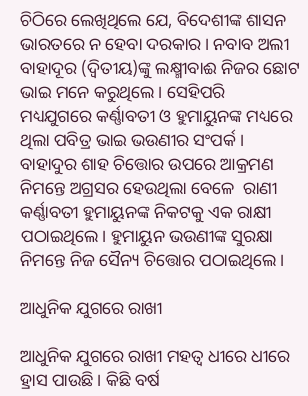ଚିଠିରେ ଲେଖିଥିଲେ ଯେ, ବିଦେଶୀଙ୍କ ଶାସନ ଭାରତରେ ନ ହେବା ଦରକାର। ନବାବ ଅଲୀ ବାହାଦୂର (ଦ୍ୱିତୀୟ)ଙ୍କୁ ଲକ୍ଷ୍ମୀବାଈ ନିଜର ଛୋଟ ଭାଇ ମନେ କରୁଥିଲେ। ସେହିପରି ମଧ୍ୟଯୁଗରେ କର୍ଣ୍ଣାବତୀ ଓ ହୁମାୟୁନଙ୍କ ମଧ୍ୟରେ ଥିଲା ପବିତ୍ର ଭାଇ ଭଉଣୀର ସଂପର୍କ। ବାହାଦୁର ଶାହ ଚିତ୍ତୋର ଉପରେ ଆକ୍ରମଣ ନିମନ୍ତେ ଅଗ୍ରସର ହେଉଥିଲା ବେଳେ  ରାଣୀ କର୍ଣ୍ଣାବତୀ ହୁମାୟୁନଙ୍କ ନିକଟକୁ ଏକ ରାକ୍ଷୀ ପଠାଇଥିଲେ। ହୁମାୟୁନ ଭଉଣୀଙ୍କ ସୁରକ୍ଷା ନିମନ୍ତେ ନିଜ ସୈନ୍ୟ ଚିତ୍ତୋର ପଠାଇଥିଲେ।

ଆଧୁନିକ ଯୁଗରେ ରାଖୀ

ଆଧୁନିକ ଯୁଗରେ ରାଖୀ ମହତ୍ୱ ଧୀରେ ଧୀରେ ହ୍ରାସ ପାଉଛି। କିଛି ବର୍ଷ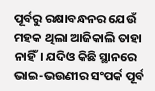ପୂର୍ବରୁ ରକ୍ଷାବନ୍ଧନର ଯେଉଁ ମହକ ଥିଲା ଆଜିକାଲି ତାହା ନାହିଁ। ଯଦିଓ କିଛି ସ୍ଥାନରେ ଭାଇ-ଭଉଣୀର ସଂପର୍କ ପୂର୍ବ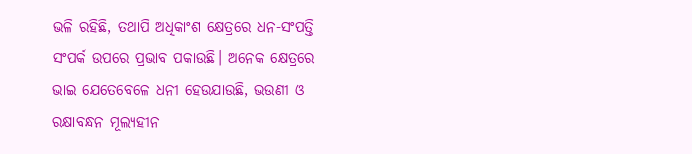ଭଳି ରହିଛି, ତଥାପି ଅଧିକାଂଶ କ୍ଷେତ୍ରରେ ଧନ-ସଂପତ୍ତି ସଂପର୍କ ଉପରେ ପ୍ରଭାବ ପକାଉଛି। ଅନେକ କ୍ଷେତ୍ରରେ ଭାଇ ଯେତେବେଳେ ଧନୀ ହେଉଯାଉଛି, ଭଉଣୀ ଓ ରକ୍ଷାବନ୍ଧନ ମୂଲ୍ୟହୀନ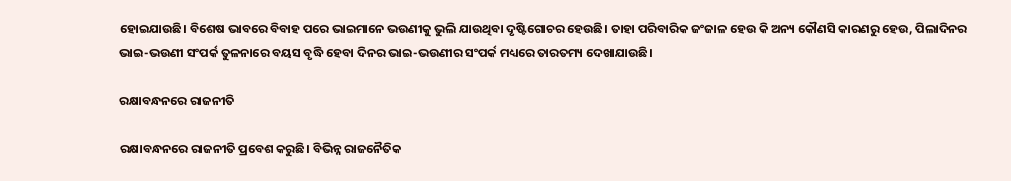ହୋଇଯାଉଛି। ବିଶେଷ ଭାବରେ ବିବାହ ପରେ ଭାଇମାନେ ଭଉଣୀକୁ ଭୁଲି ଯାଉଥିବା ଦୃଷ୍ଟିଗୋଚର ହେଉଛି। ତାହା ପରିବାରିକ ଜଂଜାଳ ହେଉ କି ଅନ୍ୟ କୌଣସି କାରଣରୁ ହେଉ, ପିଲାଦିନର ଭାଇ-ଭଉଣୀ ସଂପର୍କ ତୁଳନାରେ ବୟସ ବୃଦ୍ଧି ହେବା ଦିନର ଭାଇ-ଭଉଣୀର ସଂପର୍କ ମଧ୍ୟରେ ତାରତମ୍ୟ ଦେଖାଯାଉଛି।

ରକ୍ଷାବନ୍ଧନରେ ରାଜନୀତି

ରକ୍ଷାବନ୍ଧନରେ ରାଜନୀତି ପ୍ରବେଶ କରୁଛି। ବିଭିନ୍ନ ରାଜନୈତିକ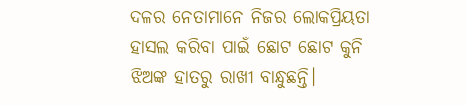ଦଳର ନେତାମାନେ ନିଜର ଲୋକପ୍ରିୟତା ହାସଲ କରିବା ପାଇଁ ଛୋଟ ଛୋଟ କୁନି ଝିଅଙ୍କ ହାତରୁ ରାଖୀ ବାନ୍ଧୁଛନ୍ତି।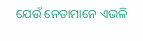ଯେଉଁ ନେତାମାନେ ଏଭଳି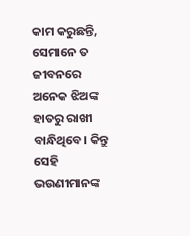କାମ କରୁଛନ୍ତି, ସେମାନେ ତ ଜୀବନରେ ଅନେକ ଝିଅଙ୍କ ହାତରୁ ରାଖୀ ବାନ୍ଧିଥିବେ। କିନ୍ତୁ ସେହି ଭଉଣୀମାନଙ୍କ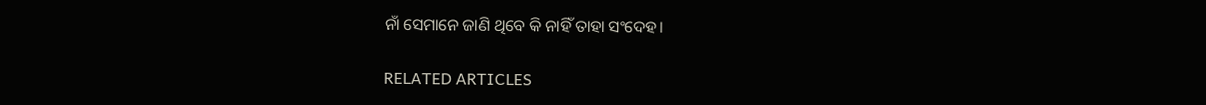ନାଁ ସେମାନେ ଜାଣି ଥିବେ କି ନାହିଁ ତାହା ସଂଦେହ।

RELATED ARTICLES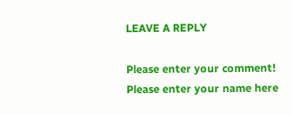LEAVE A REPLY

Please enter your comment!
Please enter your name here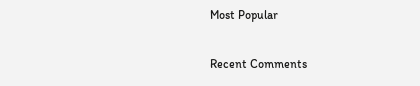Most Popular

Recent Comments